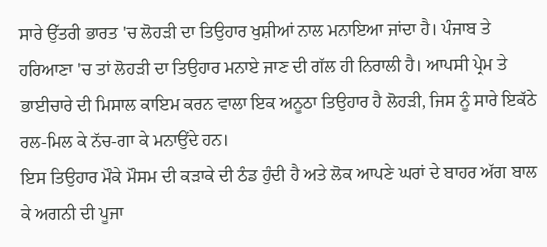ਸਾਰੇ ਉੱਤਰੀ ਭਾਰਤ 'ਚ ਲੋਹੜੀ ਦਾ ਤਿਉਹਾਰ ਖੁਸ਼ੀਆਂ ਨਾਲ ਮਨਾਇਆ ਜਾਂਦਾ ਹੈ। ਪੰਜਾਬ ਤੇ ਹਰਿਆਣਾ 'ਚ ਤਾਂ ਲੋਹੜੀ ਦਾ ਤਿਉਹਾਰ ਮਨਾਏ ਜਾਣ ਦੀ ਗੱਲ ਹੀ ਨਿਰਾਲੀ ਹੈ। ਆਪਸੀ ਪ੍ਰੇਮ ਤੇ ਭਾਈਚਾਰੇ ਦੀ ਮਿਸਾਲ ਕਾਇਮ ਕਰਨ ਵਾਲਾ ਇਕ ਅਨੂਠਾ ਤਿਉਹਾਰ ਹੈ ਲੋਹੜੀ, ਜਿਸ ਨੂੰ ਸਾਰੇ ਇਕੱਠੇ ਰਲ-ਮਿਲ ਕੇ ਨੱਚ-ਗਾ ਕੇ ਮਨਾਉਂਦੇ ਹਨ।
ਇਸ ਤਿਉਹਾਰ ਮੌਕੇ ਮੌਸਮ ਦੀ ਕੜਾਕੇ ਦੀ ਠੰਡ ਹੁੰਦੀ ਹੈ ਅਤੇ ਲੋਕ ਆਪਣੇ ਘਰਾਂ ਦੇ ਬਾਹਰ ਅੱਗ ਬਾਲ ਕੇ ਅਗਨੀ ਦੀ ਪੂਜਾ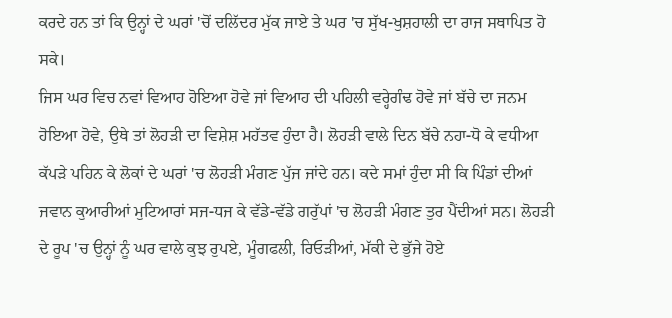ਕਰਦੇ ਹਨ ਤਾਂ ਕਿ ਉਨ੍ਹਾਂ ਦੇ ਘਰਾਂ 'ਚੋਂ ਦਲਿੱਦਰ ਮੁੱਕ ਜਾਏ ਤੇ ਘਰ 'ਚ ਸੁੱਖ-ਖੁਸ਼ਹਾਲੀ ਦਾ ਰਾਜ ਸਥਾਪਿਤ ਹੋ ਸਕੇ।
ਜਿਸ ਘਰ ਵਿਚ ਨਵਾਂ ਵਿਆਹ ਹੋਇਆ ਹੋਵੇ ਜਾਂ ਵਿਆਹ ਦੀ ਪਹਿਲੀ ਵਰ੍ਹੇਗੰਢ ਹੋਵੇ ਜਾਂ ਬੱਚੇ ਦਾ ਜਨਮ ਹੋਇਆ ਹੋਵੇ, ਉਥੇ ਤਾਂ ਲੋਹੜੀ ਦਾ ਵਿਸ਼ੇਸ਼ ਮਹੱਤਵ ਹੁੰਦਾ ਹੈ। ਲੋਹੜੀ ਵਾਲੇ ਦਿਨ ਬੱਚੇ ਨਹਾ-ਧੋ ਕੇ ਵਧੀਆ ਕੱਪੜੇ ਪਹਿਨ ਕੇ ਲੋਕਾਂ ਦੇ ਘਰਾਂ 'ਚ ਲੋਹੜੀ ਮੰਗਣ ਪੁੱਜ ਜਾਂਦੇ ਹਨ। ਕਦੇ ਸਮਾਂ ਹੁੰਦਾ ਸੀ ਕਿ ਪਿੰਡਾਂ ਦੀਆਂ ਜਵਾਨ ਕੁਆਰੀਆਂ ਮੁਟਿਆਰਾਂ ਸਜ-ਧਜ ਕੇ ਵੱਡੇ-ਵੱਡੇ ਗਰੁੱਪਾਂ 'ਚ ਲੋਹੜੀ ਮੰਗਣ ਤੁਰ ਪੈਂਦੀਆਂ ਸਨ। ਲੋਹੜੀ ਦੇ ਰੂਪ 'ਚ ਉਨ੍ਹਾਂ ਨੂੰ ਘਰ ਵਾਲੇ ਕੁਝ ਰੁਪਏ, ਮੂੰਗਫਲੀ, ਰਿਓੜੀਆਂ, ਮੱਕੀ ਦੇ ਭੁੱਜੇ ਹੋਏ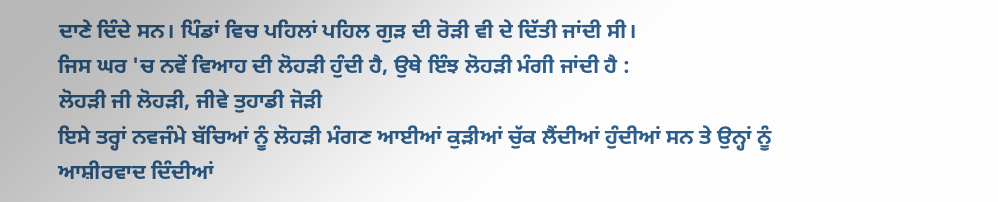ਦਾਣੇ ਦਿੰਦੇ ਸਨ। ਪਿੰਡਾਂ ਵਿਚ ਪਹਿਲਾਂ ਪਹਿਲ ਗੁੜ ਦੀ ਰੋੜੀ ਵੀ ਦੇ ਦਿੱਤੀ ਜਾਂਦੀ ਸੀ।
ਜਿਸ ਘਰ 'ਚ ਨਵੇਂ ਵਿਆਹ ਦੀ ਲੋਹੜੀ ਹੁੰਦੀ ਹੈ, ਉਥੇ ਇੰਝ ਲੋਹੜੀ ਮੰਗੀ ਜਾਂਦੀ ਹੈ :
ਲੋਹੜੀ ਜੀ ਲੋਹੜੀ, ਜੀਵੇ ਤੁਹਾਡੀ ਜੋੜੀ
ਇਸੇ ਤਰ੍ਹਾਂ ਨਵਜੰਮੇ ਬੱਚਿਆਂ ਨੂੰ ਲੋਹੜੀ ਮੰਗਣ ਆਈਆਂ ਕੁੜੀਆਂ ਚੁੱਕ ਲੈਂਦੀਆਂ ਹੁੰਦੀਆਂ ਸਨ ਤੇ ਉਨ੍ਹਾਂ ਨੂੰ ਆਸ਼ੀਰਵਾਦ ਦਿੰਦੀਆਂ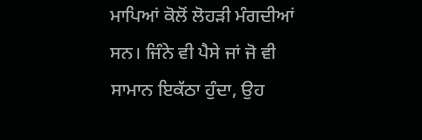ਮਾਪਿਆਂ ਕੋਲੋਂ ਲੋਹੜੀ ਮੰਗਦੀਆਂ ਸਨ। ਜਿੰਨੇ ਵੀ ਪੈਸੇ ਜਾਂ ਜੋ ਵੀ ਸਾਮਾਨ ਇਕੱਠਾ ਹੁੰਦਾ, ਉਹ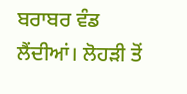ਬਰਾਬਰ ਵੰਡ ਲੈਂਦੀਆਂ। ਲੋਹੜੀ ਤੋਂ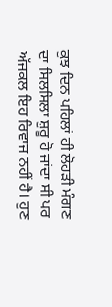ਕੁਝ ਦਿਨ ਪਹਿਲਾਂ ਹੀ ਲੋਹੜੀ ਮੰਗਣ ਦਾ ਸਿਲਸਿਲਾ ਸ਼ੁਰੂ ਹੋ ਜਾਂਦਾ ਸੀ ਪਰ ਅੱਜਕਲ ਇਹ ਰਿਵਾਜ ਨਹੀਂ ਹੈ। ਹੁਣ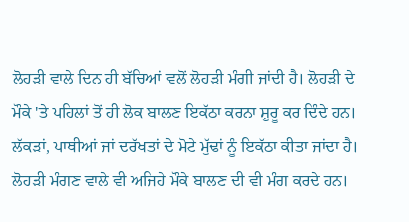ਲੋਹੜੀ ਵਾਲੇ ਦਿਨ ਹੀ ਬੱਚਿਆਂ ਵਲੋਂ ਲੋਹੜੀ ਮੰਗੀ ਜਾਂਦੀ ਹੈ। ਲੋਹੜੀ ਦੇ ਮੌਕੇ 'ਤੇ ਪਹਿਲਾਂ ਤੋਂ ਹੀ ਲੋਕ ਬਾਲਣ ਇਕੱਠਾ ਕਰਨਾ ਸ਼ੁਰੂ ਕਰ ਦਿੰਦੇ ਹਨ। ਲੱਕੜਾਂ, ਪਾਥੀਆਂ ਜਾਂ ਦਰੱਖਤਾਂ ਦੇ ਮੋਟੇ ਮੁੱਢਾਂ ਨੂੰ ਇਕੱਠਾ ਕੀਤਾ ਜਾਂਦਾ ਹੈ। ਲੋਹੜੀ ਮੰਗਣ ਵਾਲੇ ਵੀ ਅਜਿਹੇ ਮੌਕੇ ਬਾਲਣ ਦੀ ਵੀ ਮੰਗ ਕਰਦੇ ਹਨ।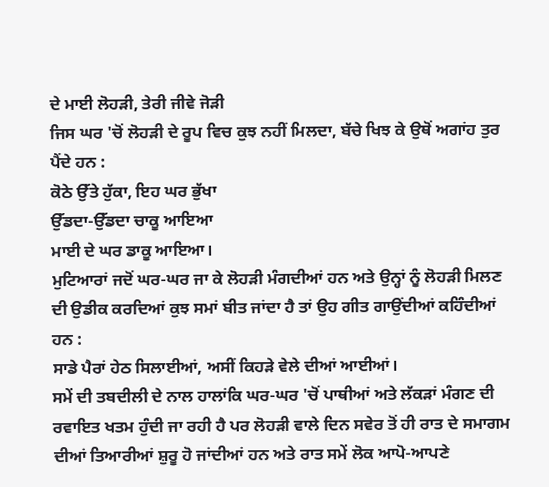ਦੇ ਮਾਈ ਲੋਹੜੀ, ਤੇਰੀ ਜੀਵੇ ਜੋੜੀ
ਜਿਸ ਘਰ 'ਚੋਂ ਲੋਹੜੀ ਦੇ ਰੂਪ ਵਿਚ ਕੁਝ ਨਹੀਂ ਮਿਲਦਾ, ਬੱਚੇ ਖਿਝ ਕੇ ਉਥੋਂ ਅਗਾਂਹ ਤੁਰ ਪੈਂਦੇ ਹਨ :
ਕੋਠੇ ਉੱਤੇ ਹੁੱਕਾ, ਇਹ ਘਰ ਭੁੱਖਾ
ਉੱਡਦਾ-ਉੱਡਦਾ ਚਾਕੂ ਆਇਆ
ਮਾਈ ਦੇ ਘਰ ਡਾਕੂ ਆਇਆ।
ਮੁਟਿਆਰਾਂ ਜਦੋਂ ਘਰ-ਘਰ ਜਾ ਕੇ ਲੋਹੜੀ ਮੰਗਦੀਆਂ ਹਨ ਅਤੇ ਉਨ੍ਹਾਂ ਨੂੰ ਲੋਹੜੀ ਮਿਲਣ ਦੀ ਉਡੀਕ ਕਰਦਿਆਂ ਕੁਝ ਸਮਾਂ ਬੀਤ ਜਾਂਦਾ ਹੈ ਤਾਂ ਉਹ ਗੀਤ ਗਾਉਂਦੀਆਂ ਕਹਿੰਦੀਆਂ ਹਨ :
ਸਾਡੇ ਪੈਰਾਂ ਹੇਠ ਸਿਲਾਈਆਂ, ਅਸੀਂ ਕਿਹੜੇ ਵੇਲੇ ਦੀਆਂ ਆਈਆਂ।
ਸਮੇਂ ਦੀ ਤਬਦੀਲੀ ਦੇ ਨਾਲ ਹਾਲਾਂਕਿ ਘਰ-ਘਰ 'ਚੋਂ ਪਾਥੀਆਂ ਅਤੇ ਲੱਕੜਾਂ ਮੰਗਣ ਦੀ ਰਵਾਇਤ ਖਤਮ ਹੁੰਦੀ ਜਾ ਰਹੀ ਹੈ ਪਰ ਲੋਹੜੀ ਵਾਲੇ ਦਿਨ ਸਵੇਰ ਤੋਂ ਹੀ ਰਾਤ ਦੇ ਸਮਾਗਮ ਦੀਆਂ ਤਿਆਰੀਆਂ ਸ਼ੁਰੂ ਹੋ ਜਾਂਦੀਆਂ ਹਨ ਅਤੇ ਰਾਤ ਸਮੇਂ ਲੋਕ ਆਪੋ-ਆਪਣੇ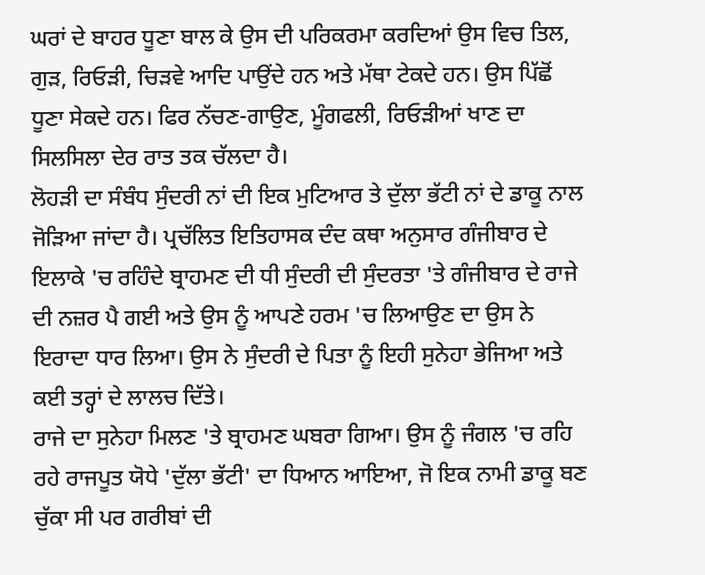ਘਰਾਂ ਦੇ ਬਾਹਰ ਧੂਣਾ ਬਾਲ ਕੇ ਉਸ ਦੀ ਪਰਿਕਰਮਾ ਕਰਦਿਆਂ ਉਸ ਵਿਚ ਤਿਲ, ਗੁੜ, ਰਿਓੜੀ, ਚਿੜਵੇ ਆਦਿ ਪਾਉਂਦੇ ਹਨ ਅਤੇ ਮੱਥਾ ਟੇਕਦੇ ਹਨ। ਉਸ ਪਿੱਛੋਂ ਧੂਣਾ ਸੇਕਦੇ ਹਨ। ਫਿਰ ਨੱਚਣ-ਗਾਉਣ, ਮੂੰਗਫਲੀ, ਰਿਓੜੀਆਂ ਖਾਣ ਦਾ ਸਿਲਸਿਲਾ ਦੇਰ ਰਾਤ ਤਕ ਚੱਲਦਾ ਹੈ।
ਲੋਹੜੀ ਦਾ ਸੰਬੰਧ ਸੁੰਦਰੀ ਨਾਂ ਦੀ ਇਕ ਮੁਟਿਆਰ ਤੇ ਦੁੱਲਾ ਭੱਟੀ ਨਾਂ ਦੇ ਡਾਕੂ ਨਾਲ ਜੋੜਿਆ ਜਾਂਦਾ ਹੈ। ਪ੍ਰਚੱਲਿਤ ਇਤਿਹਾਸਕ ਦੰਦ ਕਥਾ ਅਨੁਸਾਰ ਗੰਜੀਬਾਰ ਦੇ ਇਲਾਕੇ 'ਚ ਰਹਿੰਦੇ ਬ੍ਰਾਹਮਣ ਦੀ ਧੀ ਸੁੰਦਰੀ ਦੀ ਸੁੰਦਰਤਾ 'ਤੇ ਗੰਜੀਬਾਰ ਦੇ ਰਾਜੇ ਦੀ ਨਜ਼ਰ ਪੈ ਗਈ ਅਤੇ ਉਸ ਨੂੰ ਆਪਣੇ ਹਰਮ 'ਚ ਲਿਆਉਣ ਦਾ ਉਸ ਨੇ ਇਰਾਦਾ ਧਾਰ ਲਿਆ। ਉਸ ਨੇ ਸੁੰਦਰੀ ਦੇ ਪਿਤਾ ਨੂੰ ਇਹੀ ਸੁਨੇਹਾ ਭੇਜਿਆ ਅਤੇ ਕਈ ਤਰ੍ਹਾਂ ਦੇ ਲਾਲਚ ਦਿੱਤੇ।
ਰਾਜੇ ਦਾ ਸੁਨੇਹਾ ਮਿਲਣ 'ਤੇ ਬ੍ਰਾਹਮਣ ਘਬਰਾ ਗਿਆ। ਉਸ ਨੂੰ ਜੰਗਲ 'ਚ ਰਹਿ ਰਹੇ ਰਾਜਪੂਤ ਯੋਧੇ 'ਦੁੱਲਾ ਭੱਟੀ' ਦਾ ਧਿਆਨ ਆਇਆ, ਜੋ ਇਕ ਨਾਮੀ ਡਾਕੂ ਬਣ ਚੁੱਕਾ ਸੀ ਪਰ ਗਰੀਬਾਂ ਦੀ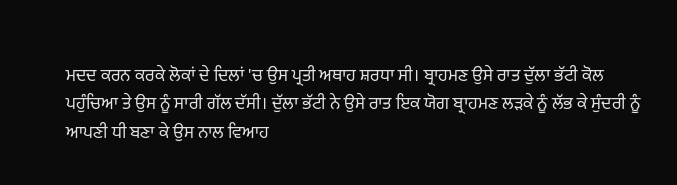ਮਦਦ ਕਰਨ ਕਰਕੇ ਲੋਕਾਂ ਦੇ ਦਿਲਾਂ 'ਚ ਉਸ ਪ੍ਰਤੀ ਅਥਾਹ ਸ਼ਰਧਾ ਸੀ। ਬ੍ਰਾਹਮਣ ਉਸੇ ਰਾਤ ਦੁੱਲਾ ਭੱਟੀ ਕੋਲ ਪਹੁੰਚਿਆ ਤੇ ਉਸ ਨੂੰ ਸਾਰੀ ਗੱਲ ਦੱਸੀ। ਦੁੱਲਾ ਭੱਟੀ ਨੇ ਉਸੇ ਰਾਤ ਇਕ ਯੋਗ ਬ੍ਰਾਹਮਣ ਲੜਕੇ ਨੂੰ ਲੱਭ ਕੇ ਸੁੰਦਰੀ ਨੂੰ ਆਪਣੀ ਧੀ ਬਣਾ ਕੇ ਉਸ ਨਾਲ ਵਿਆਹ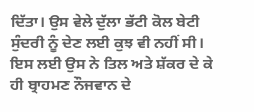ਦਿੱਤਾ। ਉਸ ਵੇਲੇ ਦੁੱਲਾ ਭੱਟੀ ਕੋਲ ਬੇਟੀ ਸੁੰਦਰੀ ਨੂੰ ਦੇਣ ਲਈ ਕੁਝ ਵੀ ਨਹੀਂ ਸੀ। ਇਸ ਲਈ ਉਸ ਨੇ ਤਿਲ ਅਤੇ ਸ਼ੱਕਰ ਦੇ ਕੇ ਹੀ ਬ੍ਰਾਹਮਣ ਨੌਜਵਾਨ ਦੇ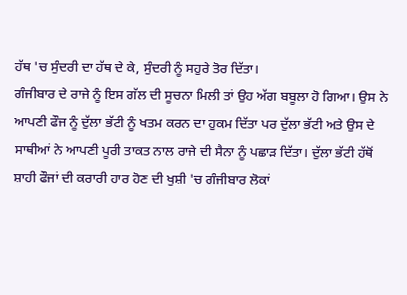ਹੱਥ 'ਚ ਸੁੰਦਰੀ ਦਾ ਹੱਥ ਦੇ ਕੇ, ਸੁੰਦਰੀ ਨੂੰ ਸਹੁਰੇ ਤੋਰ ਦਿੱਤਾ।
ਗੰਜੀਬਾਰ ਦੇ ਰਾਜੇ ਨੂੰ ਇਸ ਗੱਲ ਦੀ ਸੂਚਨਾ ਮਿਲੀ ਤਾਂ ਉਹ ਅੱਗ ਬਬੂਲਾ ਹੋ ਗਿਆ। ਉਸ ਨੇ ਆਪਣੀ ਫੌਜ ਨੂੰ ਦੁੱਲਾ ਭੱਟੀ ਨੂੰ ਖਤਮ ਕਰਨ ਦਾ ਹੁਕਮ ਦਿੱਤਾ ਪਰ ਦੁੱਲਾ ਭੱਟੀ ਅਤੇ ਉਸ ਦੇ ਸਾਥੀਆਂ ਨੇ ਆਪਣੀ ਪੂਰੀ ਤਾਕਤ ਨਾਲ ਰਾਜੇ ਦੀ ਸੈਨਾ ਨੂੰ ਪਛਾੜ ਦਿੱਤਾ। ਦੁੱਲਾ ਭੱਟੀ ਹੱਥੋਂ ਸ਼ਾਹੀ ਫੌਜਾਂ ਦੀ ਕਰਾਰੀ ਹਾਰ ਹੋਣ ਦੀ ਖੁਸ਼ੀ 'ਚ ਗੰਜੀਬਾਰ ਲੋਕਾਂ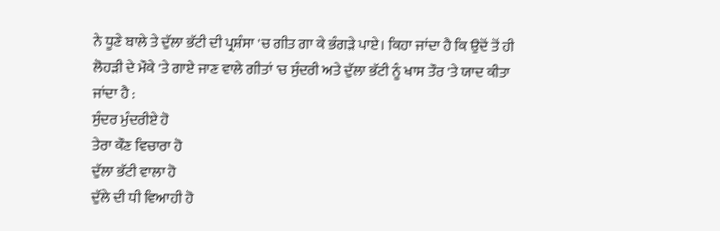ਨੇ ਧੂਣੇ ਬਾਲੇ ਤੇ ਦੁੱਲਾ ਭੱਟੀ ਦੀ ਪ੍ਰਸ਼ੰਸਾ 'ਚ ਗੀਤ ਗਾ ਕੇ ਭੰਗੜੇ ਪਾਏ। ਕਿਹਾ ਜਾਂਦਾ ਹੈ ਕਿ ਉਦੋਂ ਤੋਂ ਹੀ ਲੋਹੜੀ ਦੇ ਮੌਕੇ 'ਤੇ ਗਾਏ ਜਾਣ ਵਾਲੇ ਗੀਤਾਂ 'ਚ ਸੁੰਦਰੀ ਅਤੇ ਦੁੱਲਾ ਭੱਟੀ ਨੂੰ ਖਾਸ ਤੌਰ 'ਤੇ ਯਾਦ ਕੀਤਾ ਜਾਂਦਾ ਹੈ :
ਸੁੰਦਰ ਮੁੰਦਰੀਏ ਹੋ
ਤੇਰਾ ਕੌਣ ਵਿਚਾਰਾ ਹੋ
ਦੁੱਲਾ ਭੱਟੀ ਵਾਲਾ ਹੋ
ਦੁੱਲੇ ਦੀ ਧੀ ਵਿਆਹੀ ਹੋ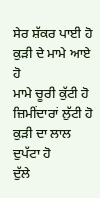ਸੇਰ ਸ਼ੱਕਰ ਪਾਈ ਹੋ
ਕੁੜੀ ਦੇ ਮਾਮੇ ਆਏ ਹੋ
ਮਾਮੇ ਚੂਰੀ ਕੁੱਟੀ ਹੋ
ਜ਼ਿਮੀਂਦਾਰਾਂ ਲੁੱਟੀ ਹੋ
ਕੁੜੀ ਦਾ ਲਾਲ ਦੁਪੱਟਾ ਹੋ
ਦੁੱਲੇ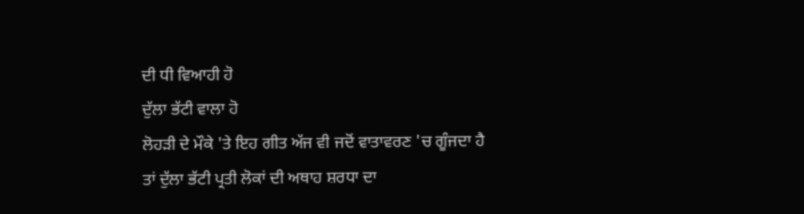ਦੀ ਧੀ ਵਿਆਹੀ ਹੋ
ਦੁੱਲਾ ਭੱਟੀ ਵਾਲਾ ਹੋ
ਲੋਹੜੀ ਦੇ ਮੌਕੇ 'ਤੇ ਇਹ ਗੀਤ ਅੱਜ ਵੀ ਜਦੋਂ ਵਾਤਾਵਰਣ 'ਚ ਗੂੰਜਦਾ ਹੈ ਤਾਂ ਦੁੱਲਾ ਭੱਟੀ ਪ੍ਰਤੀ ਲੋਕਾਂ ਦੀ ਅਥਾਹ ਸ਼ਰਧਾ ਦਾ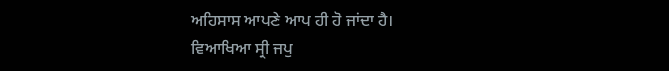ਅਹਿਸਾਸ ਆਪਣੇ ਆਪ ਹੀ ਹੋ ਜਾਂਦਾ ਹੈ।
ਵਿਆਖਿਆ ਸ੍ਰੀ ਜਪੁ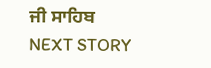ਜੀ ਸਾਹਿਬ
NEXT STORY